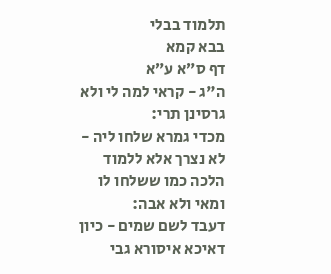תלמוד בבלי
בבא קמא
דף ס״א ע״א
ה"ג - קראי למה לי ולא גרסינן תרי:
מכדי גמרא שלחו ליה - לא נצרך אלא ללמוד הלכה כמו ששלחו לו ומאי ולא אבה:
דעבד לשם שמים - כיון דאיכא איסורא גבי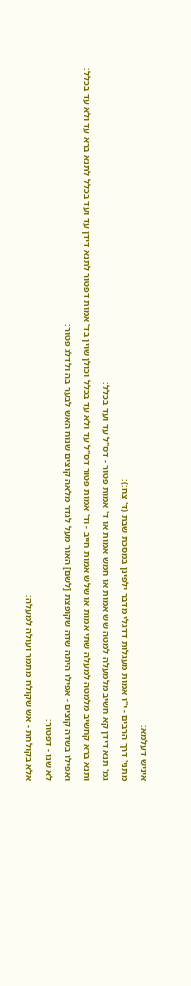איניש דעלמא:
מתני' דרך הרבים - י"ו אמות מעגלות דדגלי מדבר ילפינן במסכת שבת (ד' צח:):
גמ' תנא דידן קא חשיב מלמעלה למטה שש אמות או חמש אמות או ד' אמות פטור - דס"ל עד ועד בכלל:
ותנא ברא קחשיב מלמטה למעלה שתי אמות או שלש אמות חייב - וד' אמות פטור דס"ל עד ולא עד בכלל וכולן שוין בד' אמות דפטור לתנא דידן עד ועד בכלל לתנא ברא עד ולא עד בכלל:
ואפילו בשדה קוצים - אפילו היתה שדה שקופצת [לשם] האור מעל לגדר מלאה קוצים שנוח האש לבער בה ולדלג פטור:
לא שנו - דפטור:
אלא בקולחת - אש שקולח מתמר ועולה למעלה: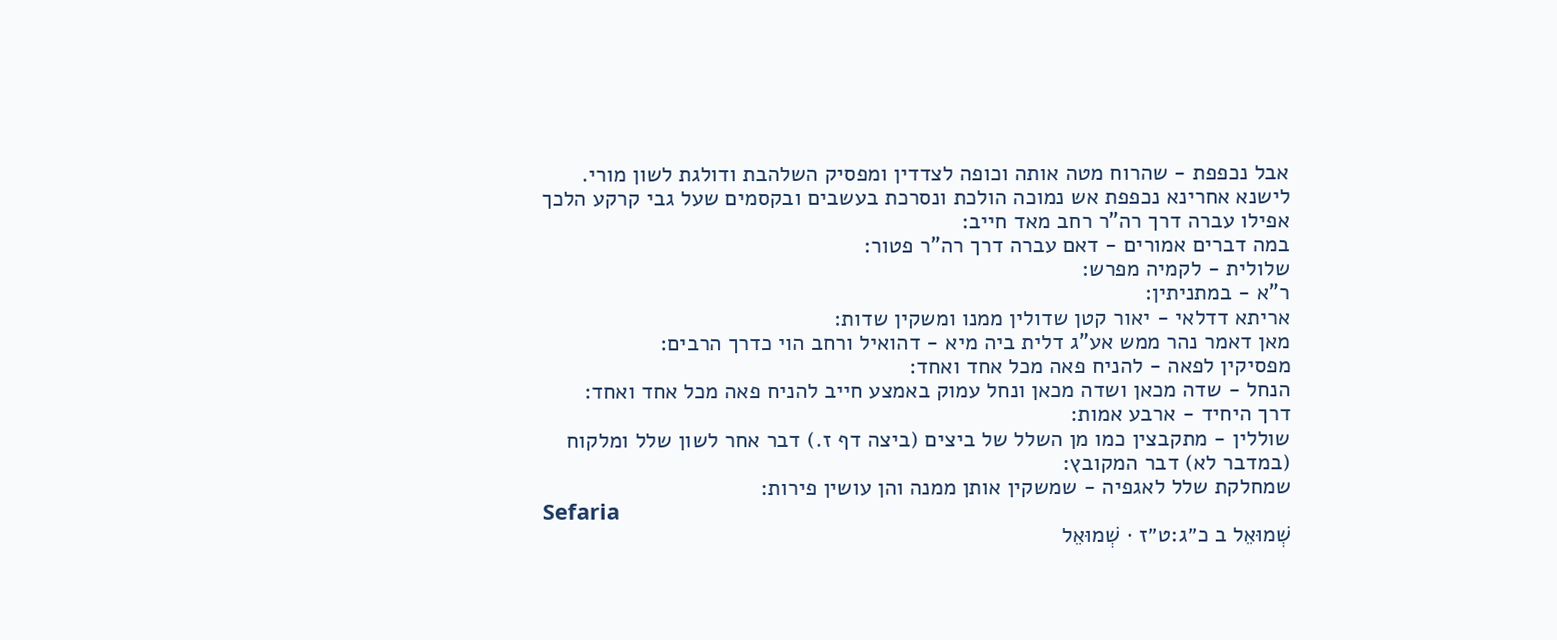אבל נכפפת - שהרוח מטה אותה וכופה לצדדין ומפסיק השלהבת ודולגת לשון מורי. לישנא אחרינא נכפפת אש נמוכה הולכת ונסרכת בעשבים ובקסמים שעל גבי קרקע הלכך אפילו עברה דרך רה"ר רחב מאד חייב:
במה דברים אמורים - דאם עברה דרך רה"ר פטור:
שלולית - לקמיה מפרש:
ר"א - במתניתין:
אריתא דדלאי - יאור קטן שדולין ממנו ומשקין שדות:
מאן דאמר נהר ממש אע"ג דלית ביה מיא - דהואיל ורחב הוי כדרך הרבים:
מפסיקין לפאה - להניח פאה מכל אחד ואחד:
הנחל - שדה מכאן ושדה מכאן ונחל עמוק באמצע חייב להניח פאה מכל אחד ואחד:
דרך היחיד - ארבע אמות:
שוללין - מתקבצין כמו מן השלל של ביצים (ביצה דף ז.) דבר אחר לשון שלל ומלקוח (במדבר לא) דבר המקובץ:
שמחלקת שלל לאגפיה - שמשקין אותן ממנה והן עושין פירות:
Sefaria
שְׁמוּאֵל ב כ״ג:ט״ז · שְׁמוּאֵל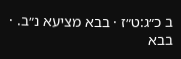ב כ״ג:ט״ז · בבא מציעא נ״ב. · בבא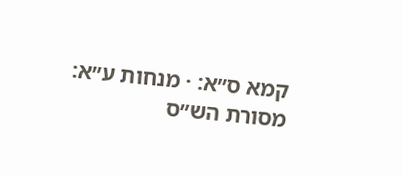קמא ס״א: · מנחות ע״א:
מסורת הש״ס